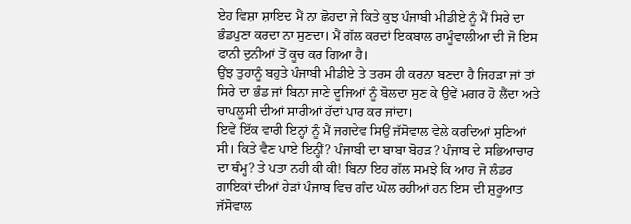ਏਹ ਵਿਸ਼ਾ ਸ਼ਾਇਦ ਮੈਂ ਨਾ ਛੋਹਦਾ ਜੇ ਕਿਤੇ ਕੁਝ ਪੰਜਾਬੀ ਮੀਡੀਏ ਨੂੰ ਮੈਂ ਸਿਰੇ ਦਾ ਭੰਡਪੁਣਾ ਕਰਦਾ ਨਾ ਸੁਣਦਾ। ਮੈਂ ਗੱਲ ਕਰਦਾਂ ਇਕਬਾਲ ਰਾਮੂੰਵਾਲੀਆ ਦੀ ਜੋ ਇਸ ਫਾਨੀ ਦੁਨੀਆਂ ਤੋਂ ਕੂਚ ਕਰ ਗਿਆ ਹੈ।
ਉਂਝ ਤੁਹਾਨੂੰ ਬਹੁਤੇ ਪੰਜਾਬੀ ਮੀਡੀਏ ਤੇ ਤਰਸ ਹੀ ਕਰਨਾ ਬਣਦਾ ਹੈ ਜਿਹੜਾ ਜਾਂ ਤਾਂ ਸਿਰੇ ਦਾ ਭੰਡ ਜਾਂ ਬਿਨਾ ਜਾਣੇ ਦੂਜਿਆਂ ਨੂੰ ਬੋਲਦਾ ਸੁਣ ਕੇ ਉਵੇਂ ਮਗਰ ਹੋ ਲੈਂਦਾ ਅਤੇ ਚਾਪਲੂਸੀ ਦੀਆਂ ਸਾਰੀਆਂ ਹੱਦਾਂ ਪਾਰ ਕਰ ਜਾਂਦਾ।
ਇਵੇਂ ਇੱਕ ਵਾਰੀ ਇਨ੍ਹਾਂ ਨੂੰ ਮੈਂ ਜਗਦੇਵ ਸਿਉਂ ਜੱਸੋਵਾਲ ਵੇਲੇ ਕਰਦਿਆਂ ਸੁਣਿਆਂ ਸੀ। ਕਿਤੇ ਵੈਣ ਪਾਏ ਇਨ੍ਹੀਂ? ਪੰਜਾਬੀ ਦਾ ਬਾਬਾ ਬੋਹੜ? ਪੰਜਾਬ ਦੇ ਸਭਿਆਚਾਰ ਦਾ ਥੰਮ੍ਹ? ਤੇ ਪਤਾ ਨਹੀ ਕੀ ਕੀ! ਬਿਨਾ ਇਹ ਗੱਲ ਸਮਝੇ ਕਿ ਆਹ ਜੋ ਲੰਡਰ ਗਾਇਕਾਂ ਦੀਆਂ ਹੇੜਾਂ ਪੰਜਾਬ ਵਿਚ ਗੰਦ ਘੋਲ ਰਹੀਆਂ ਹਨ ਇਸ ਦੀ ਸ਼ੁਰੂਆਤ ਜੱਸੋਵਾਲ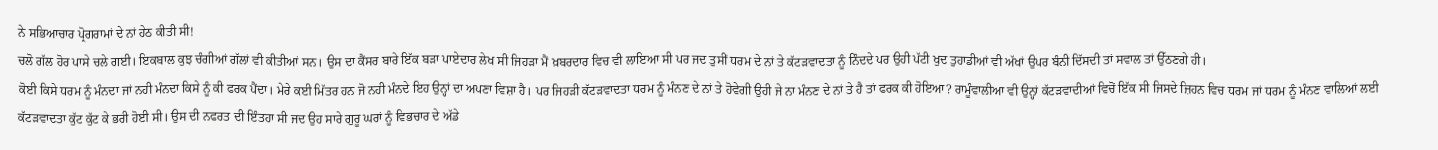ਨੇ ਸਭਿਆਚਾਰ ਪ੍ਰੋਗਰਾਮਾਂ ਦੇ ਨਾਂ ਹੇਠ ਕੀਤੀ ਸੀ!
ਚਲੋ ਗੱਲ ਹੋਰ ਪਾਸੇ ਚਲੇ ਗਈ। ਇਕਬਾਲ ਕੁਝ ਚੰਗੀਆਂ ਗੱਲਾਂ ਵੀ ਕੀਤੀਆਂ ਸਨ। ਉਸ ਦਾ ਕੈਂਸਰ ਬਾਰੇ ਇੱਕ ਬੜਾ ਪਾਏਦਾਰ ਲੇਖ ਸੀ ਜਿਹੜਾ ਮੈਂ ਖ਼ਬਰਦਾਰ ਵਿਚ ਵੀ ਲਾਇਆ ਸੀ ਪਰ ਜਦ ਤੁਸੀਂ ਧਰਮ ਦੇ ਨਾਂ ਤੇ ਕੱਟੜਵਾਦਤਾ ਨੂੰ ਨਿੰਦਦੇ ਪਰ ਉਹੀ ਪੱਟੀ ਖੁਦ ਤੁਹਾਡੀਆਂ ਵੀ ਅੱਖਾਂ ਉਪਰ ਬੰਨੀ ਦਿੱਸਦੀ ਤਾਂ ਸਵਾਲ ਤਾਂ ਉੱਠਣਗੇ ਹੀ।
ਕੋਈ ਕਿਸੇ ਧਰਮ ਨੂੰ ਮੰਨਦਾ ਜਾਂ ਨਹੀ ਮੰਨਦਾ ਕਿਸੇ ਨੂੰ ਕੀ ਫਰਕ ਪੈਂਦਾ। ਮੇਰੇ ਕਈ ਮਿੱਤਰ ਹਨ ਜੋ ਨਹੀ ਮੰਨਦੇ ਇਹ ਉਨ੍ਹਾਂ ਦਾ ਅਪਣਾ ਵਿਸ਼ਾ ਹੈ। ਪਰ ਜਿਹੜੀ ਕੱਟੜਵਾਦਤਾ ਧਰਮ ਨੂੰ ਮੰਨਣ ਦੇ ਨਾਂ ਤੇ ਹੋਵੇਗੀ ਉਹੀ ਜੇ ਨਾ ਮੰਨਣ ਦੇ ਨਾਂ ਤੇ ਹੈ ਤਾਂ ਫਰਕ ਕੀ ਹੋਇਆ? ਰਾਮੂੰਵਾਲੀਆ ਵੀ ਉਨ੍ਹਾਂ ਕੱਟੜਵਾਦੀਆਂ ਵਿਚੋਂ ਇੱਕ ਸੀ ਜਿਸਦੇ ਜ਼ਿਹਨ ਵਿਚ ਧਰਮ ਜਾਂ ਧਰਮ ਨੂੰ ਮੰਨਣ ਵਾਲਿਆਂ ਲਈ ਕੱਟੜਵਾਦਤਾ ਕੁੱਟ ਕੁੱਟ ਕੇ ਭਰੀ ਹੋਈ ਸੀ। ਉਸ ਦੀ ਨਫਰਤ ਦੀ ਇੰਤਹਾ ਸੀ ਜਦ ਉਹ ਸਾਰੇ ਗੁਰੂ ਘਰਾਂ ਨੂੰ ਵਿਭਚਾਰ ਦੇ ਅੱਡੇ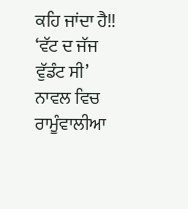ਕਹਿ ਜਾਂਦਾ ਹੈ!!
‘ਵੱਟ ਦ ਜੱਜ ਵੁੱਡੰਟ ਸੀ’ ਨਾਵਲ ਵਿਚ ਰਾਮੂੰਵਾਲੀਆ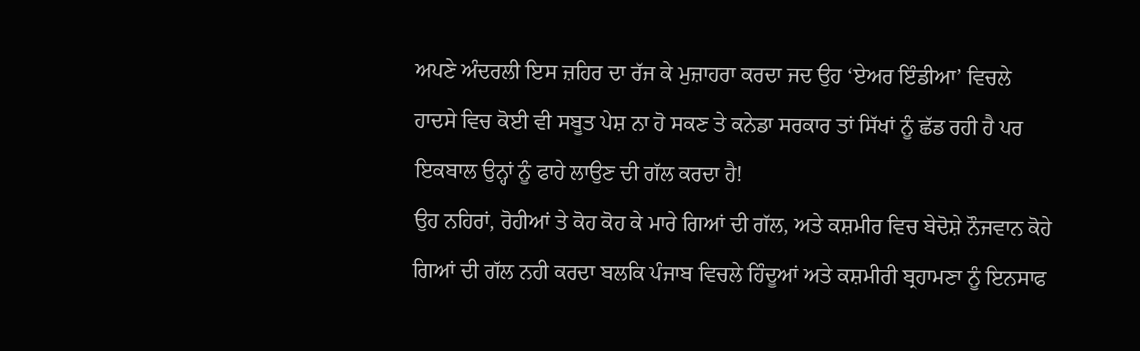ਅਪਣੇ ਅੰਦਰਲੀ ਇਸ ਜ਼ਹਿਰ ਦਾ ਰੱਜ ਕੇ ਮੁਜ਼ਾਹਰਾ ਕਰਦਾ ਜਦ ਉਹ ‘ਏਅਰ ਇੰਡੀਆ’ ਵਿਚਲੇ ਹਾਦਸੇ ਵਿਚ ਕੋਈ ਵੀ ਸਬੂਤ ਪੇਸ਼ ਨਾ ਹੋ ਸਕਣ ਤੇ ਕਨੇਡਾ ਸਰਕਾਰ ਤਾਂ ਸਿੱਖਾਂ ਨੂੰ ਛੱਡ ਰਹੀ ਹੈ ਪਰ ਇਕਬਾਲ ਉਨ੍ਹਾਂ ਨੂੰ ਫਾਹੇ ਲਾਉਣ ਦੀ ਗੱਲ ਕਰਦਾ ਹੈ!
ਉਹ ਨਹਿਰਾਂ, ਰੋਹੀਆਂ ਤੇ ਕੋਹ ਕੋਹ ਕੇ ਮਾਰੇ ਗਿਆਂ ਦੀ ਗੱਲ, ਅਤੇ ਕਸ਼ਮੀਰ ਵਿਚ ਬੇਦੋਸ਼ੇ ਨੌਜਵਾਨ ਕੋਹੇ ਗਿਆਂ ਦੀ ਗੱਲ ਨਹੀ ਕਰਦਾ ਬਲਕਿ ਪੰਜਾਬ ਵਿਚਲੇ ਹਿੰਦੂਆਂ ਅਤੇ ਕਸ਼ਮੀਰੀ ਬ੍ਰਹਾਮਣਾ ਨੂੰ ਇਨਸਾਫ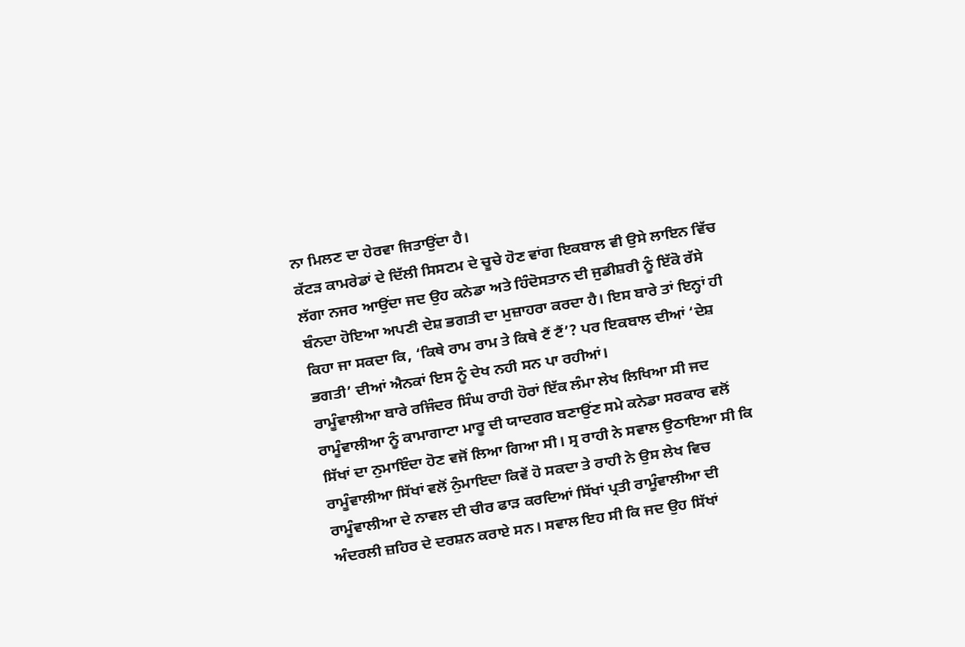ਨਾ ਮਿਲਣ ਦਾ ਹੇਰਵਾ ਜਿਤਾਉਂਦਾ ਹੈ।
ਕੱਟੜ ਕਾਮਰੇਡਾਂ ਦੇ ਦਿੱਲੀ ਸਿਸਟਮ ਦੇ ਚੂਚੇ ਹੋਣ ਵਾਂਗ ਇਕਬਾਲ ਵੀ ਉਸੇ ਲਾਇਨ ਵਿੱਚ ਲੱਗਾ ਨਜਰ ਆਉਂਦਾ ਜਦ ਉਹ ਕਨੇਡਾ ਅਤੇ ਹਿੰਦੋਸਤਾਨ ਦੀ ਜੁਡੀਸ਼ਰੀ ਨੂੰ ਇੱਕੋ ਰੱਸੇ ਬੰਨਦਾ ਹੋਇਆ ਅਪਣੀ ਦੇਸ਼ ਭਗਤੀ ਦਾ ਮੁਜ਼ਾਹਰਾ ਕਰਦਾ ਹੈ। ਇਸ ਬਾਰੇ ਤਾਂ ਇਨ੍ਹਾਂ ਹੀ ਕਿਹਾ ਜਾ ਸਕਦਾ ਕਿ, ‘ਕਿਥੇ ਰਾਮ ਰਾਮ ਤੇ ਕਿਥੇ ਟੈਂ ਟੈਂ’? ਪਰ ਇਕਬਾਲ ਦੀਆਂ ‘ਦੇਸ਼ ਭਗਤੀ’ ਦੀਆਂ ਐਨਕਾਂ ਇਸ ਨੂੰ ਦੇਖ ਨਹੀ ਸਨ ਪਾ ਰਹੀਆਂ।
ਰਾਮੂੰਵਾਲੀਆ ਬਾਰੇ ਰਜਿੰਦਰ ਸਿੰਘ ਰਾਹੀ ਹੋਰਾਂ ਇੱਕ ਲੰਮਾ ਲੇਖ ਲਿਖਿਆ ਸੀ ਜਦ ਰਾਮੂੰਵਾਲੀਆ ਨੂੰ ਕਾਮਾਗਾਟਾ ਮਾਰੂ ਦੀ ਯਾਦਗਰ ਬਣਾਉਂਣ ਸਮੇ ਕਨੇਡਾ ਸਰਕਾਰ ਵਲੋਂ ਸਿੱਖਾਂ ਦਾ ਨੁਮਾਇੰਦਾ ਹੋਣ ਵਜੋਂ ਲਿਆ ਗਿਆ ਸੀ। ਸ੍ਰ ਰਾਹੀ ਨੇ ਸਵਾਲ ਉਠਾਇਆ ਸੀ ਕਿ ਰਾਮੂੰਵਾਲੀਆ ਸਿੱਖਾਂ ਵਲੋਂ ਨੁੰਮਾਇਦਾ ਕਿਵੇਂ ਹੋ ਸਕਦਾ ਤੇ ਰਾਹੀ ਨੇ ਉਸ ਲੇਖ ਵਿਚ ਰਾਮੂੰਵਾਲੀਆ ਦੇ ਨਾਵਲ ਦੀ ਚੀਰ ਫਾੜ ਕਰਦਿਆਂ ਸਿੱਖਾਂ ਪ੍ਰਤੀ ਰਾਮੂੰਵਾਲੀਆ ਦੀ ਅੰਦਰਲੀ ਜ਼ਹਿਰ ਦੇ ਦਰਸ਼ਨ ਕਰਾਏ ਸਨ। ਸਵਾਲ ਇਹ ਸੀ ਕਿ ਜਦ ਉਹ ਸਿੱਖਾਂ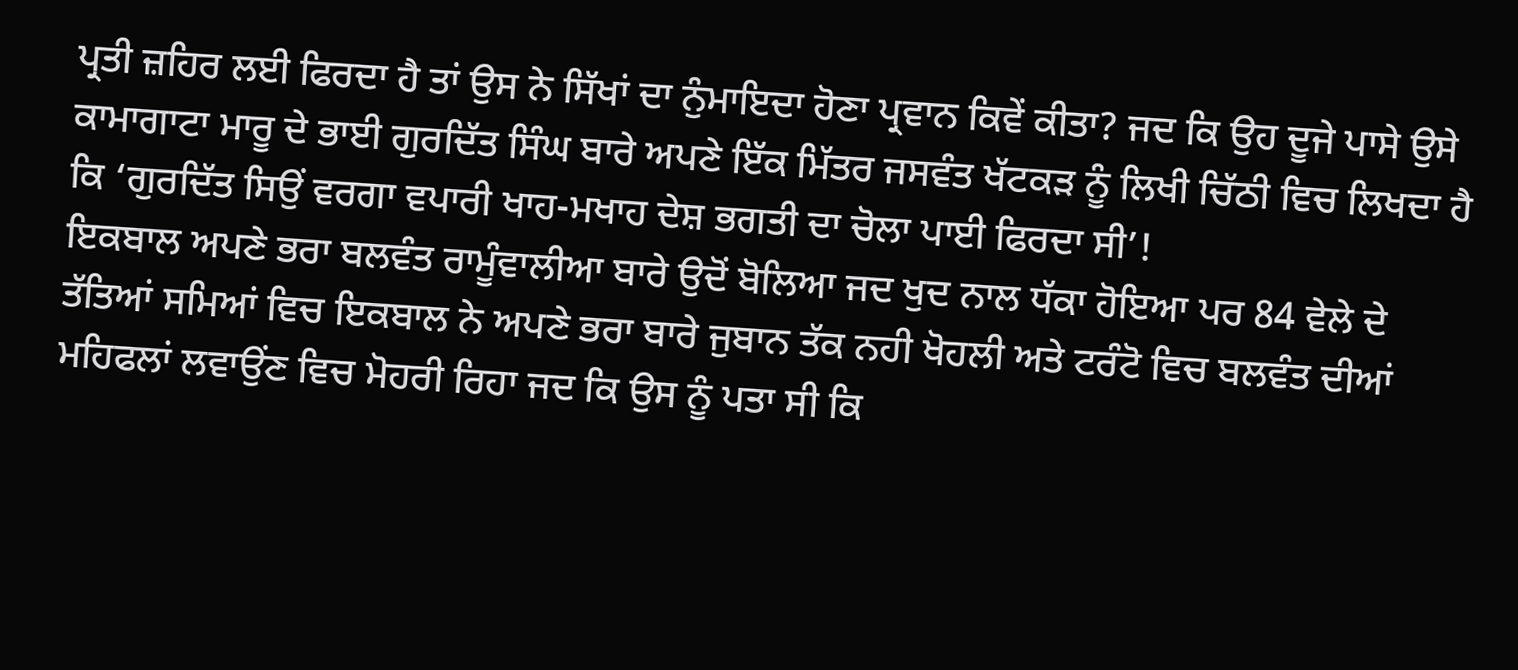ਪ੍ਰਤੀ ਜ਼ਹਿਰ ਲਈ ਫਿਰਦਾ ਹੈ ਤਾਂ ਉਸ ਨੇ ਸਿੱਖਾਂ ਦਾ ਨੁੰਮਾਇਦਾ ਹੋਣਾ ਪ੍ਰਵਾਨ ਕਿਵੇਂ ਕੀਤਾ? ਜਦ ਕਿ ਉਹ ਦੂਜੇ ਪਾਸੇ ਉਸੇ ਕਾਮਾਗਾਟਾ ਮਾਰੂ ਦੇ ਭਾਈ ਗੁਰਦਿੱਤ ਸਿੰਘ ਬਾਰੇ ਅਪਣੇ ਇੱਕ ਮਿੱਤਰ ਜਸਵੰਤ ਖੱਟਕੜ ਨੂੰ ਲਿਖੀ ਚਿੱਠੀ ਵਿਚ ਲਿਖਦਾ ਹੈ ਕਿ ‘ਗੁਰਦਿੱਤ ਸਿਉਂ ਵਰਗਾ ਵਪਾਰੀ ਖਾਹ-ਮਖਾਹ ਦੇਸ਼ ਭਗਤੀ ਦਾ ਚੋਲਾ ਪਾਈ ਫਿਰਦਾ ਸੀ’!
ਇਕਬਾਲ ਅਪਣੇ ਭਰਾ ਬਲਵੰਤ ਰਾਮੂੰਵਾਲੀਆ ਬਾਰੇ ਉਦੋਂ ਬੋਲਿਆ ਜਦ ਖੁਦ ਨਾਲ ਧੱਕਾ ਹੋਇਆ ਪਰ 84 ਵੇਲੇ ਦੇ ਤੱਤਿਆਂ ਸਮਿਆਂ ਵਿਚ ਇਕਬਾਲ ਨੇ ਅਪਣੇ ਭਰਾ ਬਾਰੇ ਜੁਬਾਨ ਤੱਕ ਨਹੀ ਖੋਹਲੀ ਅਤੇ ਟਰੰਟੋ ਵਿਚ ਬਲਵੰਤ ਦੀਆਂ ਮਹਿਫਲਾਂ ਲਵਾਉਂਣ ਵਿਚ ਮੋਹਰੀ ਰਿਹਾ ਜਦ ਕਿ ਉਸ ਨੂੰ ਪਤਾ ਸੀ ਕਿ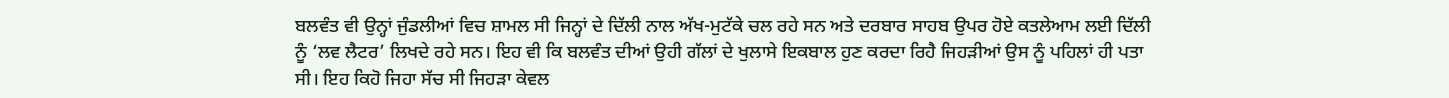ਬਲਵੰਤ ਵੀ ਉਨ੍ਹਾਂ ਜੁੰਡਲੀਆਂ ਵਿਚ ਸ਼ਾਮਲ ਸੀ ਜਿਨ੍ਹਾਂ ਦੇ ਦਿੱਲੀ ਨਾਲ ਅੱਖ-ਮੁਟੱਕੇ ਚਲ ਰਹੇ ਸਨ ਅਤੇ ਦਰਬਾਰ ਸਾਹਬ ਉਪਰ ਹੋਏ ਕਤਲੇਆਮ ਲਈ ਦਿੱਲੀ ਨੂੰ ‘ਲਵ ਲੈਟਰ’ ਲਿਖਦੇ ਰਹੇ ਸਨ। ਇਹ ਵੀ ਕਿ ਬਲਵੰਤ ਦੀਆਂ ਉਹੀ ਗੱਲਾਂ ਦੇ ਖੁਲਾਸੇ ਇਕਬਾਲ ਹੁਣ ਕਰਦਾ ਰਿਹੈ ਜਿਹੜੀਆਂ ਉਸ ਨੂੰ ਪਹਿਲਾਂ ਹੀ ਪਤਾ ਸੀ। ਇਹ ਕਿਹੋ ਜਿਹਾ ਸੱਚ ਸੀ ਜਿਹੜਾ ਕੇਵਲ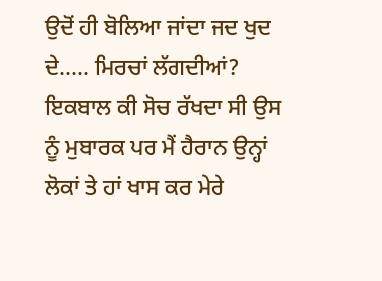ਉਦੋਂ ਹੀ ਬੋਲਿਆ ਜਾਂਦਾ ਜਦ ਖੁਦ ਦੇ….. ਮਿਰਚਾਂ ਲੱਗਦੀਆਂ?
ਇਕਬਾਲ ਕੀ ਸੋਚ ਰੱਖਦਾ ਸੀ ਉਸ ਨੂੰ ਮੁਬਾਰਕ ਪਰ ਮੈਂ ਹੈਰਾਨ ਉਨ੍ਹਾਂ ਲੋਕਾਂ ਤੇ ਹਾਂ ਖਾਸ ਕਰ ਮੇਰੇ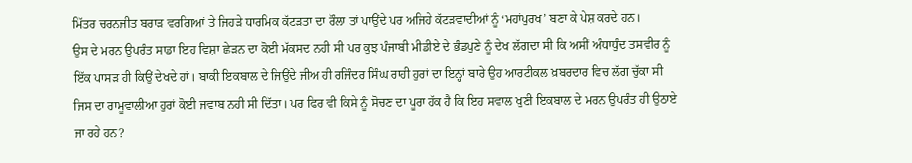ਮਿੱਤਰ ਚਰਨਜੀਤ ਬਰਾੜ ਵਰਗਿਆਂ ਤੇ ਜਿਹੜੇ ਧਾਰਮਿਕ ਕੱਟੜਤਾ ਦਾ ਰੌਲਾ ਤਾਂ ਪਾਉਂਦੇ ਪਰ ਅਜਿਹੇ ਕੱਟੜਵਾਦੀਆਂ ਨੂੰ ‘ਮਹਾਂਪੁਰਖ’ ਬਣਾ ਕੇ ਪੇਸ਼ ਕਰਦੇ ਹਨ।
ਉਸ ਦੇ ਮਰਨ ਉਪਰੰਤ ਸਾਡਾ ਇਹ ਵਿਸ਼ਾ ਛੇੜਨ ਦਾ ਕੋਈ ਮੱਕਸਦ ਨਹੀ ਸੀ ਪਰ ਕੁਝ ਪੰਜਾਬੀ ਮੀਡੀਏ ਦੇ ਭੰਡਪੁਣੇ ਨੂੰ ਦੇਖ ਲੱਗਦਾ ਸੀ ਕਿ ਅਸੀਂ ਅੰਧਾਧੁੰਦ ਤਸਵੀਰ ਨੂੰ ਇੱਕ ਪਾਸੜ ਹੀ ਕਿਉਂ ਦੇਖਦੇ ਹਾਂ। ਬਾਕੀ ਇਕਬਾਲ ਦੇ ਜਿਉਂਦੇ ਜੀਅ ਹੀ ਰਜਿੰਦਰ ਸਿੰਘ ਰਾਹੀ ਹੁਰਾਂ ਦਾ ਇਨ੍ਹਾਂ ਬਾਰੇ ਉਹ ਆਰਟੀਕਲ ਖ਼ਬਰਦਾਰ ਵਿਚ ਲੱਗ ਚੁੱਕਾ ਸੀ ਜਿਸ ਦਾ ਰਾਮੂਵਾਲੀਆ ਹੁਰਾਂ ਕੋਈ ਜਵਾਬ ਨਹੀ ਸੀ ਦਿੱਤਾ। ਪਰ ਫਿਰ ਵੀ ਕਿਸੇ ਨੂੰ ਸੋਚਣ ਦਾ ਪੂਰਾ ਹੱਕ ਹੈ ਕਿ ਇਹ ਸਵਾਲ ਖੁਣੀ ਇਕਬਾਲ ਦੇ ਮਰਨ ਉਪਰੰਤ ਹੀ ਉਠਾਏ ਜਾ ਰਹੇ ਹਨ?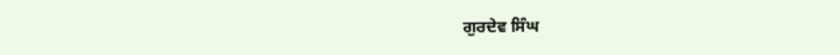ਗੁਰਦੇਵ ਸਿੰਘ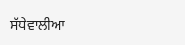ਸੱਧੇਵਾਲੀਆ